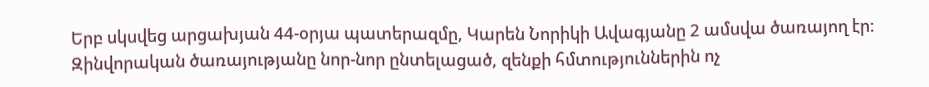Երբ սկսվեց արցախյան 44-օրյա պատերազմը, Կարեն Նորիկի Ավագյանը 2 ամսվա ծառայող էր: Զինվորական ծառայությանը նոր-նոր ընտելացած, զենքի հմտություններին ոչ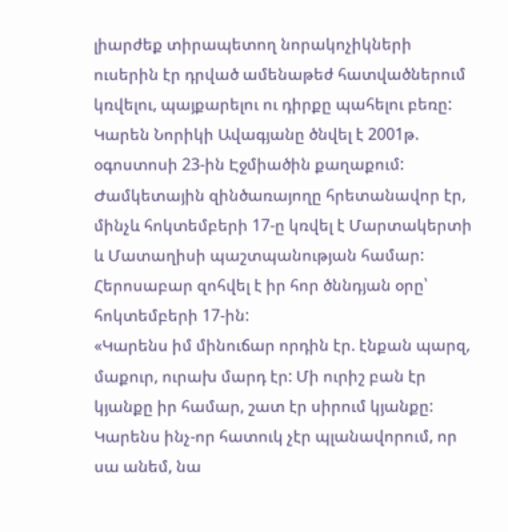լիարժեք տիրապետող նորակոչիկների ուսերին էր դրված ամենաթեժ հատվածներում կռվելու, պայքարելու ու դիրքը պահելու բեռը:
Կարեն Նորիկի Ավագյանը ծնվել է 2001թ. օգոստոսի 23-ին Էջմիածին քաղաքում: Ժամկետային զինծառայողը հրետանավոր էր, մինչև հոկտեմբերի 17-ը կռվել է Մարտակերտի և Մատաղիսի պաշտպանության համար: Հերոսաբար զոհվել է իր հոր ծննդյան օրը՝ հոկտեմբերի 17-ին:
«Կարենս իմ մինուճար որդին էր. էնքան պարզ, մաքուր, ուրախ մարդ էր: Մի ուրիշ բան էր կյանքը իր համար, շատ էր սիրում կյանքը: Կարենս ինչ-որ հատուկ չէր պլանավորում, որ սա անեմ, նա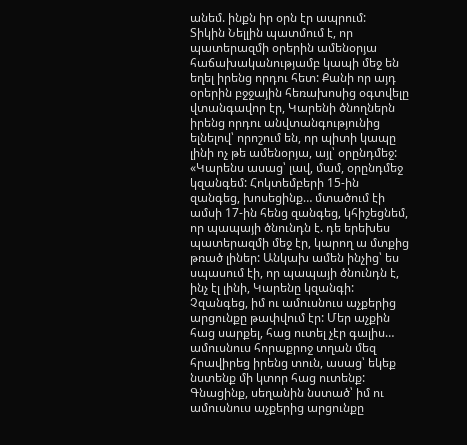անեմ. ինքն իր օրն էր ապրում:
Տիկին Նելլին պատմում է, որ պատերազմի օրերին ամենօրյա հաճախականությամբ կապի մեջ են եղել իրենց որդու հետ: Քանի որ այդ օրերին բջջային հեռախոսից օգտվելը վտանգավոր էր, Կարենի ծնողներն իրենց որդու անվտանգությունից ելնելով՝ որոշում են, որ պիտի կապը լինի ոչ թե ամենօրյա, այլ՝ օրընդմեջ:
«Կարենս ասաց՝ լավ, մամ, օրընդմեջ կզանգեմ: Հոկտեմբերի 15-ին զանգեց, խոսեցինք… մտածում էի ամսի 17-ին հենց զանգեց, կհիշեցնեմ, որ պապայի ծնունդն է. դե երեխես պատերազմի մեջ էր, կարող ա մտքից թռած լիներ: Անկախ ամեն ինչից՝ ես սպասում էի, որ պապայի ծնունդն է, ինչ էլ լինի, Կարենը կզանգի: Չզանգեց, իմ ու ամուսնուս աչքերից արցունքը թափվում էր: Մեր աչքին հաց սարքել, հաց ուտել չէր գալիս… ամուսնուս հորաքրոջ տղան մեզ հրավիրեց իրենց տուն, ասաց՝ եկեք նստենք մի կտոր հաց ուտենք: Գնացինք, սեղանին նստած՝ իմ ու ամուսնուս աչքերից արցունքը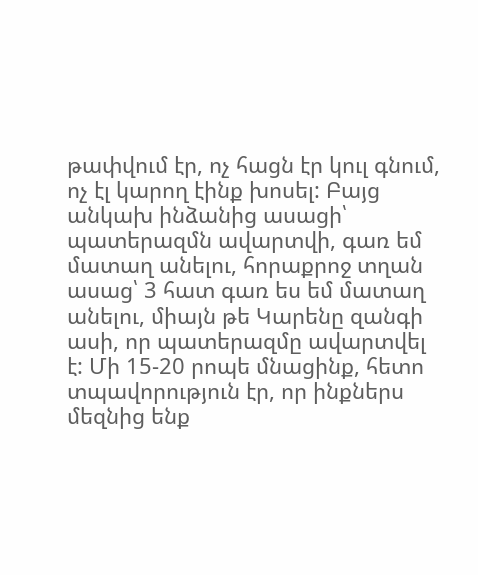թափվում էր, ոչ հացն էր կուլ գնում, ոչ էլ կարող էինք խոսել: Բայց անկախ ինձանից ասացի՝ պատերազմն ավարտվի, գառ եմ մատաղ անելու, հորաքրոջ տղան ասաց՝ 3 հատ գառ ես եմ մատաղ անելու, միայն թե Կարենը զանգի ասի, որ պատերազմը ավարտվել է: Մի 15-20 րոպե մնացինք, հետո տպավորություն էր, որ ինքներս մեզնից ենք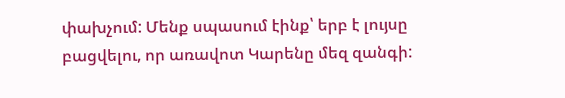փախչում: Մենք սպասում էինք՝ երբ է լույսը բացվելու, որ առավոտ Կարենը մեզ զանգի: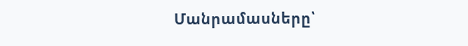Մանրամասները՝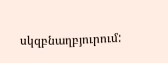սկզբնաղբյուրում: